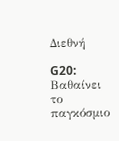Διεθνή

G20: Βαθαίνει το παγκόσμιο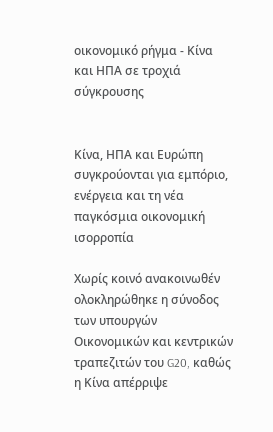οικονομικό ρήγμα - Κίνα και ΗΠΑ σε τροχιά σύγκρουσης


Κίνα, ΗΠΑ και Ευρώπη συγκρούονται για εμπόριο, ενέργεια και τη νέα παγκόσμια οικονομική ισορροπία

Χωρίς κοινό ανακοινωθέν ολοκληρώθηκε η σύνοδος των υπουργών Οικονομικών και κεντρικών τραπεζιτών του G20, καθώς η Κίνα απέρριψε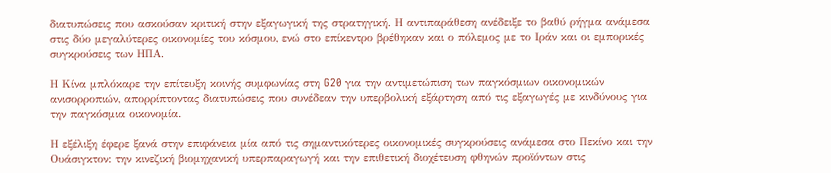διατυπώσεις που ασκούσαν κριτική στην εξαγωγική της στρατηγική. Η αντιπαράθεση ανέδειξε το βαθύ ρήγμα ανάμεσα στις δύο μεγαλύτερες οικονομίες του κόσμου, ενώ στο επίκεντρο βρέθηκαν και ο πόλεμος με το Ιράν και οι εμπορικές συγκρούσεις των ΗΠΑ.

Η Κίνα μπλόκαρε την επίτευξη κοινής συμφωνίας στη G20 για την αντιμετώπιση των παγκόσμιων οικονομικών ανισορροπιών, απορρίπτοντας διατυπώσεις που συνέδεαν την υπερβολική εξάρτηση από τις εξαγωγές με κινδύνους για την παγκόσμια οικονομία.

Η εξέλιξη έφερε ξανά στην επιφάνεια μία από τις σημαντικότερες οικονομικές συγκρούσεις ανάμεσα στο Πεκίνο και την Ουάσιγκτον: την κινεζική βιομηχανική υπερπαραγωγή και την επιθετική διοχέτευση φθηνών προϊόντων στις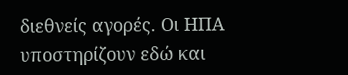διεθνείς αγορές. Οι ΗΠΑ υποστηρίζουν εδώ και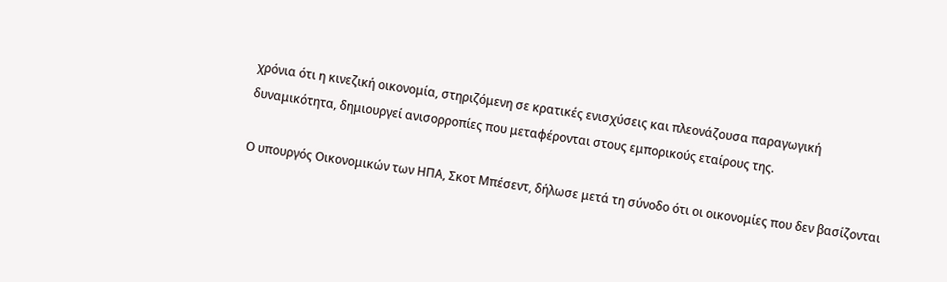χρόνια ότι η κινεζική οικονομία, στηριζόμενη σε κρατικές ενισχύσεις και πλεονάζουσα παραγωγική δυναμικότητα, δημιουργεί ανισορροπίες που μεταφέρονται στους εμπορικούς εταίρους της.

Ο υπουργός Οικονομικών των ΗΠΑ, Σκοτ Μπέσεντ, δήλωσε μετά τη σύνοδο ότι οι οικονομίες που δεν βασίζονται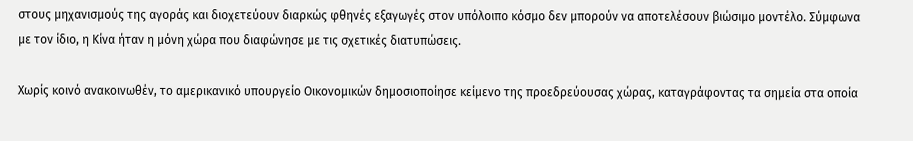στους μηχανισμούς της αγοράς και διοχετεύουν διαρκώς φθηνές εξαγωγές στον υπόλοιπο κόσμο δεν μπορούν να αποτελέσουν βιώσιμο μοντέλο. Σύμφωνα με τον ίδιο, η Κίνα ήταν η μόνη χώρα που διαφώνησε με τις σχετικές διατυπώσεις.

Χωρίς κοινό ανακοινωθέν, το αμερικανικό υπουργείο Οικονομικών δημοσιοποίησε κείμενο της προεδρεύουσας χώρας, καταγράφοντας τα σημεία στα οποία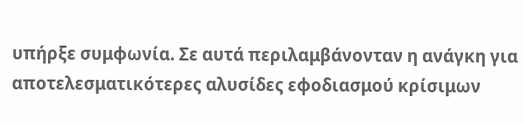υπήρξε συμφωνία. Σε αυτά περιλαμβάνονταν η ανάγκη για αποτελεσματικότερες αλυσίδες εφοδιασμού κρίσιμων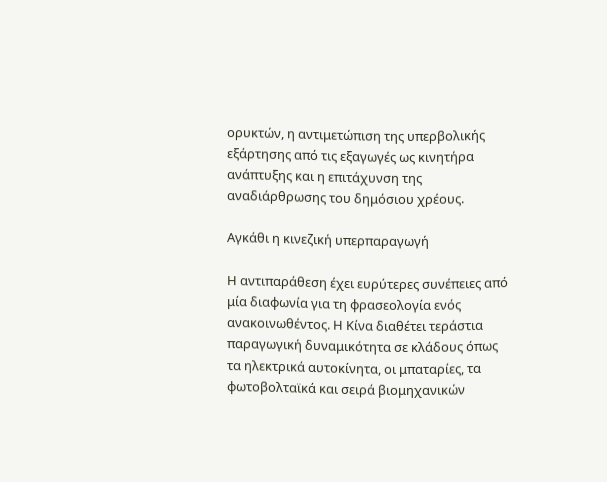ορυκτών, η αντιμετώπιση της υπερβολικής εξάρτησης από τις εξαγωγές ως κινητήρα ανάπτυξης και η επιτάχυνση της αναδιάρθρωσης του δημόσιου χρέους.

Αγκάθι η κινεζική υπερπαραγωγή

Η αντιπαράθεση έχει ευρύτερες συνέπειες από μία διαφωνία για τη φρασεολογία ενός ανακοινωθέντος. Η Κίνα διαθέτει τεράστια παραγωγική δυναμικότητα σε κλάδους όπως τα ηλεκτρικά αυτοκίνητα, οι μπαταρίες, τα φωτοβολταϊκά και σειρά βιομηχανικών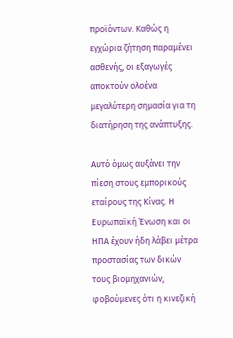προϊόντων. Καθώς η εγχώρια ζήτηση παραμένει ασθενής, οι εξαγωγές αποκτούν ολοένα μεγαλύτερη σημασία για τη διατήρηση της ανάπτυξης.

Αυτό όμως αυξάνει την πίεση στους εμπορικούς εταίρους της Κίνας. Η Ευρωπαϊκή Ένωση και οι ΗΠΑ έχουν ήδη λάβει μέτρα προστασίας των δικών τους βιομηχανιών, φοβούμενες ότι η κινεζική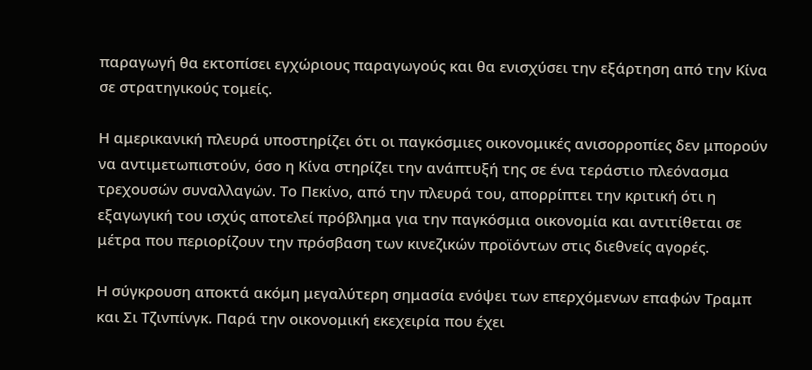παραγωγή θα εκτοπίσει εγχώριους παραγωγούς και θα ενισχύσει την εξάρτηση από την Κίνα σε στρατηγικούς τομείς.

Η αμερικανική πλευρά υποστηρίζει ότι οι παγκόσμιες οικονομικές ανισορροπίες δεν μπορούν να αντιμετωπιστούν, όσο η Κίνα στηρίζει την ανάπτυξή της σε ένα τεράστιο πλεόνασμα τρεχουσών συναλλαγών. Το Πεκίνο, από την πλευρά του, απορρίπτει την κριτική ότι η εξαγωγική του ισχύς αποτελεί πρόβλημα για την παγκόσμια οικονομία και αντιτίθεται σε μέτρα που περιορίζουν την πρόσβαση των κινεζικών προϊόντων στις διεθνείς αγορές.

Η σύγκρουση αποκτά ακόμη μεγαλύτερη σημασία ενόψει των επερχόμενων επαφών Τραμπ και Σι Τζινπίνγκ. Παρά την οικονομική εκεχειρία που έχει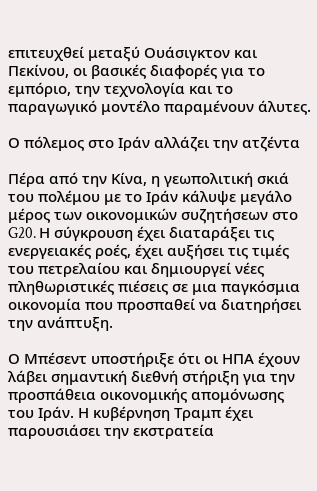επιτευχθεί μεταξύ Ουάσιγκτον και Πεκίνου, οι βασικές διαφορές για το εμπόριο, την τεχνολογία και το παραγωγικό μοντέλο παραμένουν άλυτες.

Ο πόλεμος στο Ιράν αλλάζει την ατζέντα

Πέρα από την Κίνα, η γεωπολιτική σκιά του πολέμου με το Ιράν κάλυψε μεγάλο μέρος των οικονομικών συζητήσεων στο G20. Η σύγκρουση έχει διαταράξει τις ενεργειακές ροές, έχει αυξήσει τις τιμές του πετρελαίου και δημιουργεί νέες πληθωριστικές πιέσεις σε μια παγκόσμια οικονομία που προσπαθεί να διατηρήσει την ανάπτυξη.

Ο Μπέσεντ υποστήριξε ότι οι ΗΠΑ έχουν λάβει σημαντική διεθνή στήριξη για την προσπάθεια οικονομικής απομόνωσης του Ιράν. Η κυβέρνηση Τραμπ έχει παρουσιάσει την εκστρατεία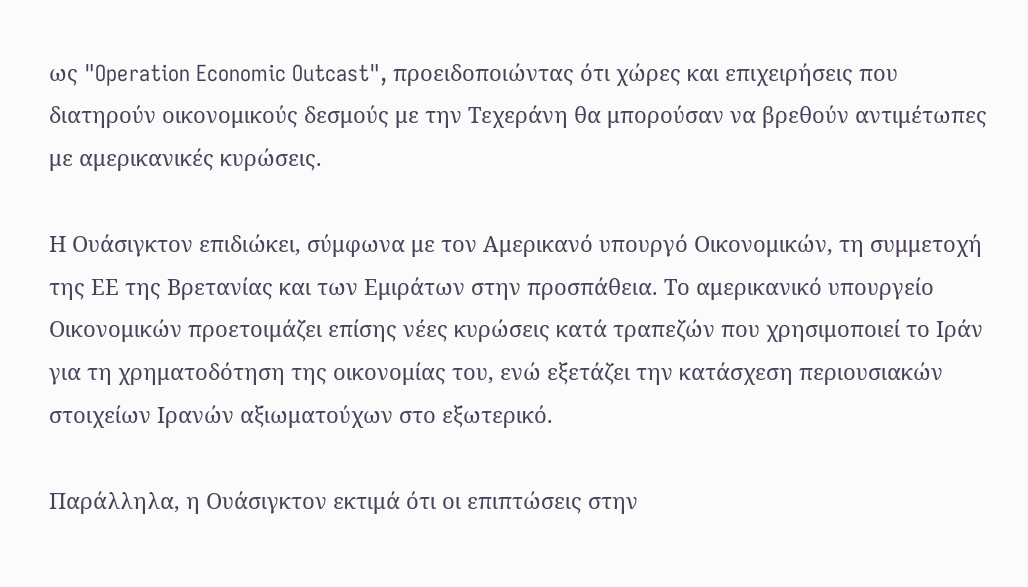ως "Operation Economic Outcast", προειδοποιώντας ότι χώρες και επιχειρήσεις που διατηρούν οικονομικούς δεσμούς με την Τεχεράνη θα μπορούσαν να βρεθούν αντιμέτωπες με αμερικανικές κυρώσεις.

Η Ουάσιγκτον επιδιώκει, σύμφωνα με τον Αμερικανό υπουργό Οικονομικών, τη συμμετοχή της ΕΕ της Βρετανίας και των Εμιράτων στην προσπάθεια. Το αμερικανικό υπουργείο Οικονομικών προετοιμάζει επίσης νέες κυρώσεις κατά τραπεζών που χρησιμοποιεί το Ιράν για τη χρηματοδότηση της οικονομίας του, ενώ εξετάζει την κατάσχεση περιουσιακών στοιχείων Ιρανών αξιωματούχων στο εξωτερικό.

Παράλληλα, η Ουάσιγκτον εκτιμά ότι οι επιπτώσεις στην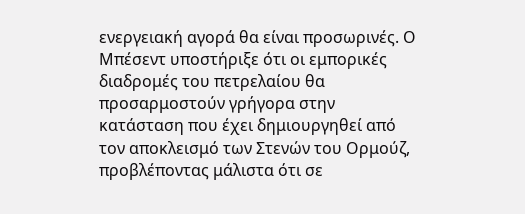ενεργειακή αγορά θα είναι προσωρινές. Ο Μπέσεντ υποστήριξε ότι οι εμπορικές διαδρομές του πετρελαίου θα προσαρμοστούν γρήγορα στην κατάσταση που έχει δημιουργηθεί από τον αποκλεισμό των Στενών του Ορμούζ, προβλέποντας μάλιστα ότι σε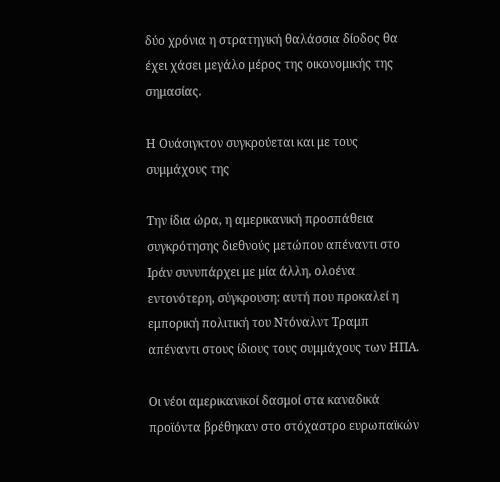δύο χρόνια η στρατηγική θαλάσσια δίοδος θα έχει χάσει μεγάλο μέρος της οικονομικής της σημασίας.

Η Ουάσιγκτον συγκρούεται και με τους συμμάχους της

Την ίδια ώρα, η αμερικανική προσπάθεια συγκρότησης διεθνούς μετώπου απέναντι στο Ιράν συνυπάρχει με μία άλλη, ολοένα εντονότερη, σύγκρουση: αυτή που προκαλεί η εμπορική πολιτική του Ντόναλντ Τραμπ απέναντι στους ίδιους τους συμμάχους των ΗΠΑ.

Οι νέοι αμερικανικοί δασμοί στα καναδικά προϊόντα βρέθηκαν στο στόχαστρο ευρωπαϊκών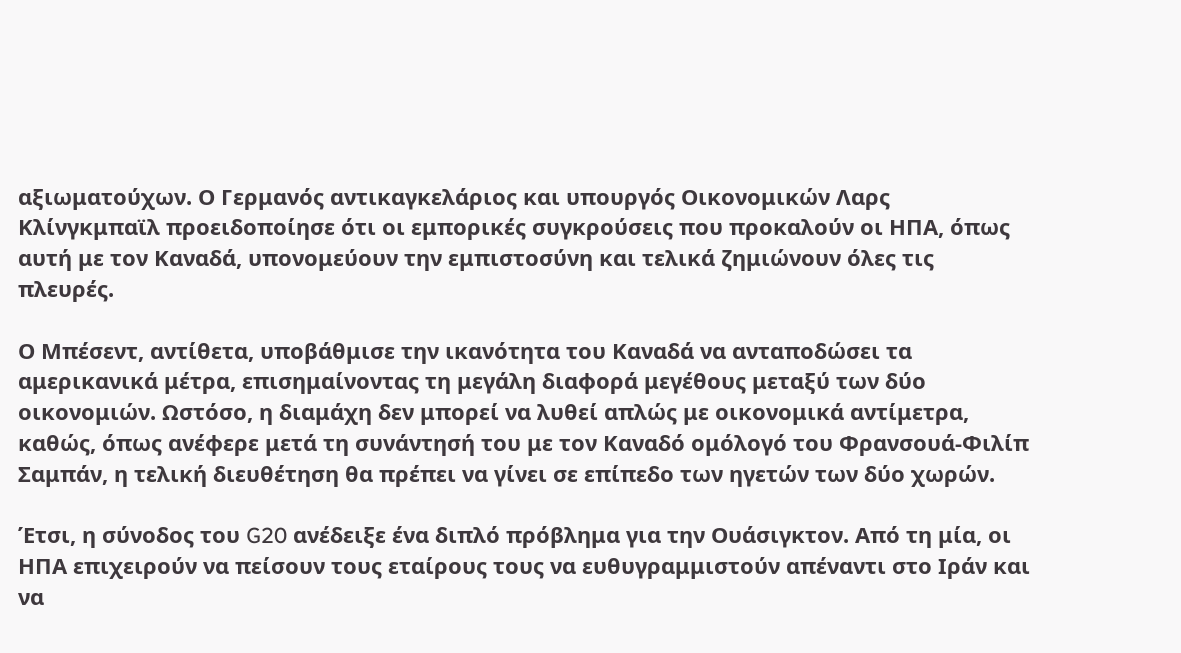αξιωματούχων. Ο Γερμανός αντικαγκελάριος και υπουργός Οικονομικών Λαρς Κλίνγκμπαϊλ προειδοποίησε ότι οι εμπορικές συγκρούσεις που προκαλούν οι ΗΠΑ, όπως αυτή με τον Καναδά, υπονομεύουν την εμπιστοσύνη και τελικά ζημιώνουν όλες τις πλευρές.

Ο Μπέσεντ, αντίθετα, υποβάθμισε την ικανότητα του Καναδά να ανταποδώσει τα αμερικανικά μέτρα, επισημαίνοντας τη μεγάλη διαφορά μεγέθους μεταξύ των δύο οικονομιών. Ωστόσο, η διαμάχη δεν μπορεί να λυθεί απλώς με οικονομικά αντίμετρα, καθώς, όπως ανέφερε μετά τη συνάντησή του με τον Καναδό ομόλογό του Φρανσουά-Φιλίπ Σαμπάν, η τελική διευθέτηση θα πρέπει να γίνει σε επίπεδο των ηγετών των δύο χωρών.

Έτσι, η σύνοδος του G20 ανέδειξε ένα διπλό πρόβλημα για την Ουάσιγκτον. Από τη μία, οι ΗΠΑ επιχειρούν να πείσουν τους εταίρους τους να ευθυγραμμιστούν απέναντι στο Ιράν και να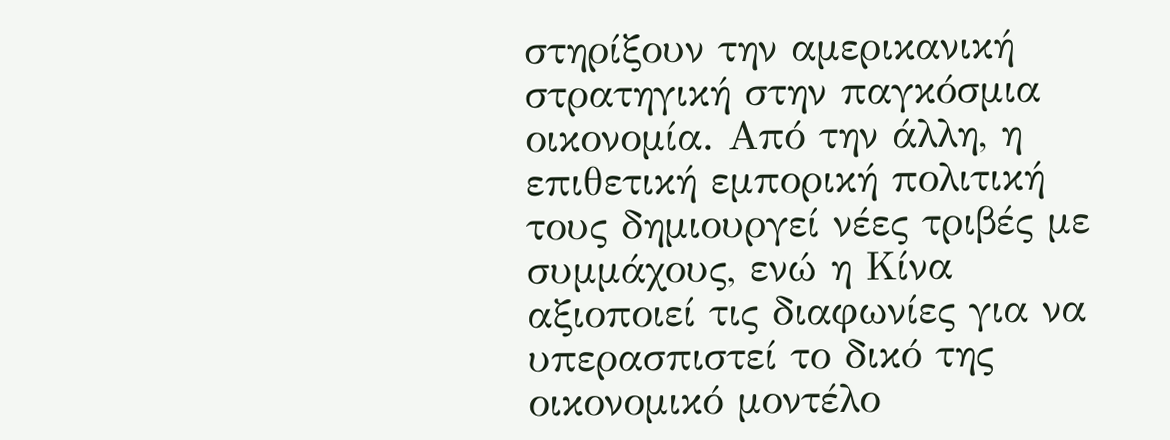στηρίξουν την αμερικανική στρατηγική στην παγκόσμια οικονομία. Από την άλλη, η επιθετική εμπορική πολιτική τους δημιουργεί νέες τριβές με συμμάχους, ενώ η Κίνα αξιοποιεί τις διαφωνίες για να υπερασπιστεί το δικό της οικονομικό μοντέλο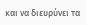και να διευρύνει τα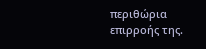περιθώρια επιρροής της.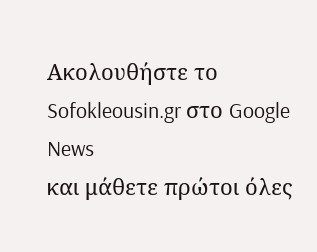Ακολουθήστε το Sofokleousin.gr στο Google News
και μάθετε πρώτοι όλες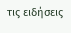τις ειδήσεις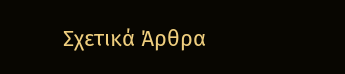Σχετικά Άρθρα